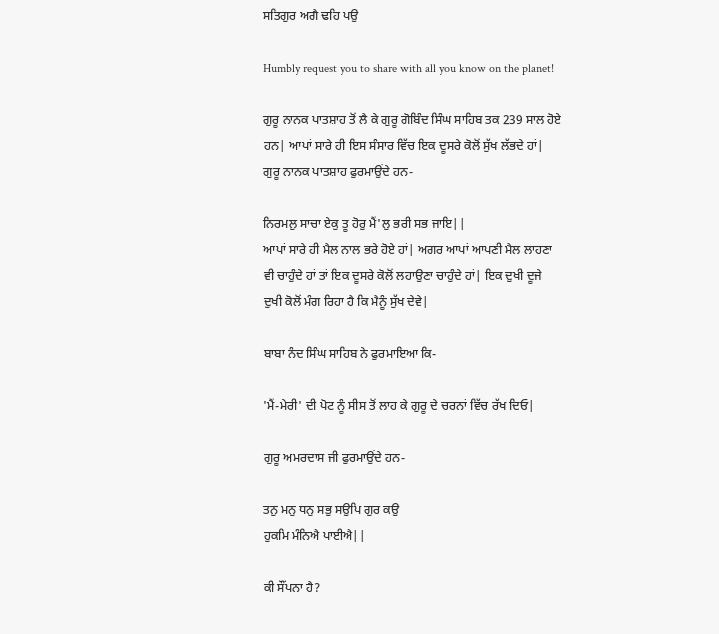ਸਤਿਗੁਰ ਅਗੈ ਢਹਿ ਪਉ

Humbly request you to share with all you know on the planet!

ਗੁਰੂ ਨਾਨਕ ਪਾਤਸ਼ਾਹ ਤੋਂ ਲੈ ਕੇ ਗੁਰੂ ਗੋਬਿੰਦ ਸਿੰਘ ਸਾਹਿਬ ਤਕ 239 ਸਾਲ ਹੋਏ ਹਨ| ਆਪਾਂ ਸਾਰੇ ਹੀ ਇਸ ਸੰਸਾਰ ਵਿੱਚ ਇਕ ਦੂਸਰੇ ਕੋਲੋਂ ਸੁੱਖ ਲੱਭਦੇ ਹਾਂ| ਗੁਰੂ ਨਾਨਕ ਪਾਤਸ਼ਾਹ ਫੁਰਮਾਉਂਦੇ ਹਨ-

ਨਿਰਮਲੁ ਸਾਚਾ ਏਕੁ ਤੂ ਹੋਰੁ ਮੈਂ'ਲੁ ਭਰੀ ਸਭ ਜਾਇ||
ਆਪਾਂ ਸਾਰੇ ਹੀ ਮੈਲ ਨਾਲ ਭਰੇ ਹੋਏ ਹਾਂ| ਅਗਰ ਆਪਾਂ ਆਪਣੀ ਮੈਲ ਲਾਹਣਾ ਵੀ ਚਾਹੁੰਦੇ ਹਾਂ ਤਾਂ ਇਕ ਦੂਸਰੇ ਕੋਲੋਂ ਲਹਾਉਣਾ ਚਾਹੁੰਦੇ ਹਾਂ| ਇਕ ਦੁਖੀ ਦੂਜੇ ਦੁਖੀ ਕੋਲੋਂ ਮੰਗ ਰਿਹਾ ਹੈ ਕਿ ਮੈਨੂੰ ਸੁੱਖ ਦੇਵੇ|

ਬਾਬਾ ਨੰਦ ਸਿੰਘ ਸਾਹਿਬ ਨੇ ਫੁਰਮਾਇਆ ਕਿ-

'ਮੈਂ-ਮੇਰੀ' ਦੀ ਪੋਟ ਨੂੰ ਸੀਸ ਤੋਂ ਲਾਹ ਕੇ ਗੁਰੂ ਦੇ ਚਰਨਾਂ ਵਿੱਚ ਰੱਖ ਦਿਓ|

ਗੁਰੂ ਅਮਰਦਾਸ ਜੀ ਫੁਰਮਾਉਂਦੇ ਹਨ-

ਤਨੁ ਮਨੁ ਧਨੁ ਸਭੁ ਸਉਪਿ ਗੁਰ ਕਉ
ਹੁਕਮਿ ਮੰਨਿਐ ਪਾਈਐ||

ਕੀ ਸੌਂਪਨਾ ਹੈ?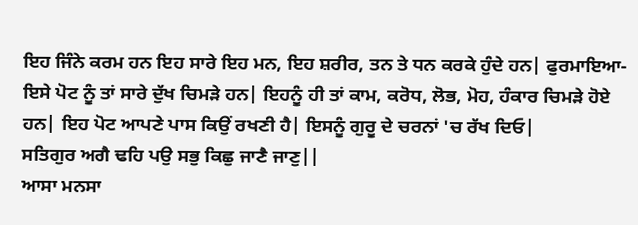ਇਹ ਜਿੰਨੇ ਕਰਮ ਹਨ ਇਹ ਸਾਰੇ ਇਹ ਮਨ, ਇਹ ਸ਼ਰੀਰ, ਤਨ ਤੇ ਧਨ ਕਰਕੇ ਹੁੰਦੇ ਹਨ| ਫੁਰਮਾਇਆ- ਇਸੇ ਪੋਟ ਨੂੰ ਤਾਂ ਸਾਰੇ ਦੁੱਖ ਚਿਮੜੇ ਹਨ| ਇਹਨੂੰ ਹੀ ਤਾਂ ਕਾਮ, ਕਰੋਧ, ਲੋਭ, ਮੋਹ, ਹੰਕਾਰ ਚਿਮੜੇ ਹੋਏ ਹਨ| ਇਹ ਪੋਟ ਆਪਣੇ ਪਾਸ ਕਿਉਂ ਰਖਣੀ ਹੈ| ਇਸਨੂੰ ਗੁਰੂ ਦੇ ਚਰਨਾਂ 'ਚ ਰੱਖ ਦਿਓ|
ਸਤਿਗੁਰ ਅਗੈ ਢਹਿ ਪਉ ਸਭੁ ਕਿਛੁ ਜਾਣੈ ਜਾਣੁ||
ਆਸਾ ਮਨਸਾ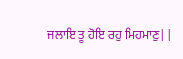ਜਲਾਇ ਤੂ ਹੋਇ ਰਹੁ ਮਿਹਮਾਣੁ||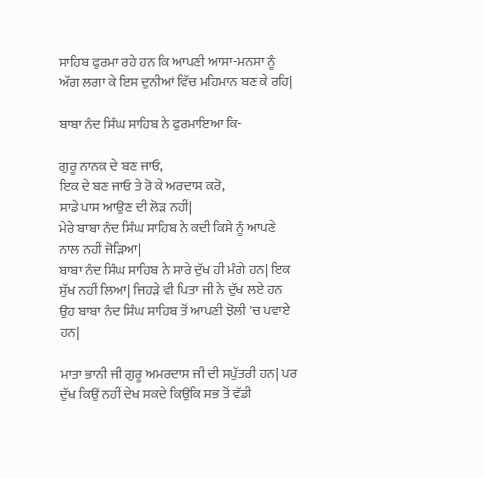ਸਾਹਿਬ ਫੁਰਮਾ ਰਹੇ ਹਨ ਕਿ ਆਪਣੀ ਆਸਾ-ਮਨਸਾ ਨੂੰ ਅੱਗ ਲਗਾ ਕੇ ਇਸ ਦੁਨੀਆਂ ਵਿੱਚ ਮਹਿਮਾਨ ਬਣ ਕੇ ਰਹਿ|

ਬਾਬਾ ਨੰਦ ਸਿੰਘ ਸਾਹਿਬ ਨੇ ਫੁਰਮਾਇਆ ਕਿ-

ਗੁਰੂ ਨਾਨਕ ਦੇ ਬਣ ਜਾਓ,
ਇਕ ਦੇ ਬਣ ਜਾਓ ਤੇ ਰੋ ਕੇ ਅਰਦਾਸ ਕਰੋ,
ਸਾਡੇ ਪਾਸ ਆਉਣ ਦੀ ਲੋੜ ਨਹੀਂ|
ਮੇਰੇ ਬਾਬਾ ਨੰਦ ਸਿੰਘ ਸਾਹਿਬ ਨੇ ਕਦੀ ਕਿਸੇ ਨੂੰ ਆਪਣੇ ਨਾਲ ਨਹੀਂ ਜੋੜਿਆ|
ਬਾਬਾ ਨੰਦ ਸਿੰਘ ਸਾਹਿਬ ਨੇ ਸਾਰੇ ਦੁੱਖ ਹੀ ਮੰਗੇ ਹਨ| ਇਕ ਸੁੱਖ ਨਹੀਂ ਲਿਆ| ਜਿਹੜੇ ਵੀ ਪਿਤਾ ਜੀ ਨੇ ਦੁੱਖ ਲਏ ਹਨ ਉਹ ਬਾਬਾ ਨੰਦ ਸਿੰਘ ਸਾਹਿਬ ਤੋਂ ਆਪਣੀ ਝੋਲੀ 'ਚ ਪਵਾਏ ਹਨ|

ਮਾਤਾ ਭਾਨੀ ਜੀ ਗੁਰੂ ਅਮਰਦਾਸ ਜੀ ਦੀ ਸਪੁੱਤਰੀ ਹਨ| ਪਰ ਦੁੱਖ ਕਿਉਂ ਨਹੀਂ ਦੇਖ ਸਕਦੇ ਕਿਉਂਕਿ ਸਭ ਤੋਂ ਵੱਡੀ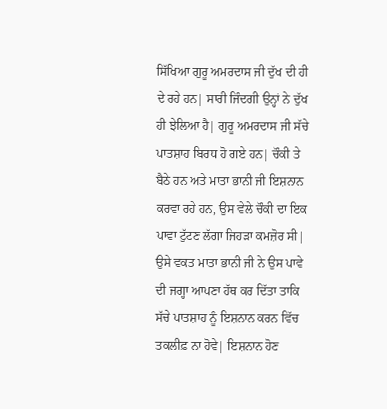ਸਿੱਖਿਆ ਗੁਰੂ ਅਮਰਦਾਸ ਜੀ ਦੁੱਖ ਦੀ ਹੀ ਦੇ ਰਹੇ ਹਨ| ਸਾਰੀ ਜਿੰਦਗੀ ਉਨ੍ਹਾਂ ਨੇ ਦੁੱਖ ਹੀ ਝੇਲਿਆ ਹੈ| ਗੁਰੂ ਅਮਰਦਾਸ ਜੀ ਸੱਚੇ ਪਾਤਸ਼ਾਹ ਬਿਰਧ ਹੋ ਗਏ ਹਨ| ਚੌਕੀ ਤੇ ਬੈਠੇ ਹਨ ਅਤੇ ਮਾਤਾ ਭਾਨੀ ਜੀ ਇਸ਼ਨਾਨ ਕਰਵਾ ਰਹੇ ਹਨ, ਉਸ ਵੇਲੇ ਚੌਕੀ ਦਾ ਇਕ ਪਾਵਾ ਟੁੱਟਣ ਲੱਗਾ ਜਿਹੜਾ ਕਮਜ਼ੋਰ ਸੀ| ਉਸੇ ਵਕਤ ਮਾਤਾ ਭਾਨੀ ਜੀ ਨੇ ਉਸ ਪਾਵੇ ਦੀ ਜਗ੍ਹਾ ਆਪਣਾ ਹੱਥ ਕਰ ਦਿੱਤਾ ਤਾਕਿ ਸੱਚੇ ਪਾਤਸ਼ਾਹ ਨੂੰ ਇਸ਼ਨਾਨ ਕਰਨ ਵਿੱਚ ਤਕਲੀਫ਼ ਨਾ ਹੋਵੇ| ਇਸ਼ਨਾਨ ਹੋਣ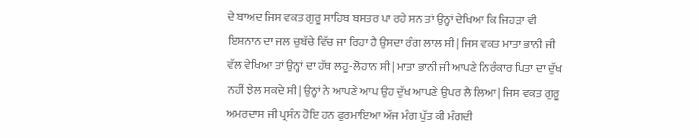ਦੇ ਬਾਅਦ ਜਿਸ ਵਕਤ ਗੁਰੂ ਸਾਹਿਬ ਬਸਤਰ ਪਾ ਰਹੇ ਸਨ ਤਾਂ ਉਨ੍ਹਾਂ ਦੇਖਿਆ ਕਿ ਜਿਹੜਾ ਵੀ ਇਸ਼ਨਾਨ ਦਾ ਜਲ ਚੁਬੱਚੇ ਵਿੱਚ ਜਾ ਰਿਹਾ ਹੈ ਉਸਦਾ ਰੰਗ ਲਾਲ ਸੀ| ਜਿਸ ਵਕਤ ਮਾਤਾ ਭਾਨੀ ਜੀ ਵੱਲ ਵੇਖਿਆ ਤਾਂ ਉਨ੍ਹਾਂ ਦਾ ਹੱਥ ਲਹੂ-ਲੋਹਾਨ ਸੀ| ਮਾਤਾ ਭਾਨੀ ਜੀ ਆਪਣੇ ਨਿਰੰਕਾਰ ਪਿਤਾ ਦਾ ਦੁੱਖ ਨਹੀਂ ਝੇਲ ਸਕਦੇ ਸੀ| ਉਨ੍ਹਾਂ ਨੇ ਆਪਣੇ ਆਪ ਉਹ ਦੁੱਖ ਆਪਣੇ ਉਪਰ ਲੈ ਲਿਆ| ਜਿਸ ਵਕਤ ਗੁਰੂ ਅਮਰਦਾਸ ਜੀ ਪ੍ਰਸੰਨ ਹੋਇ ਹਨ ਫੁਰਮਾਇਆ ਅੱਜ ਮੰਗ ਪੁੱਤ ਕੀ ਮੰਗਦੀ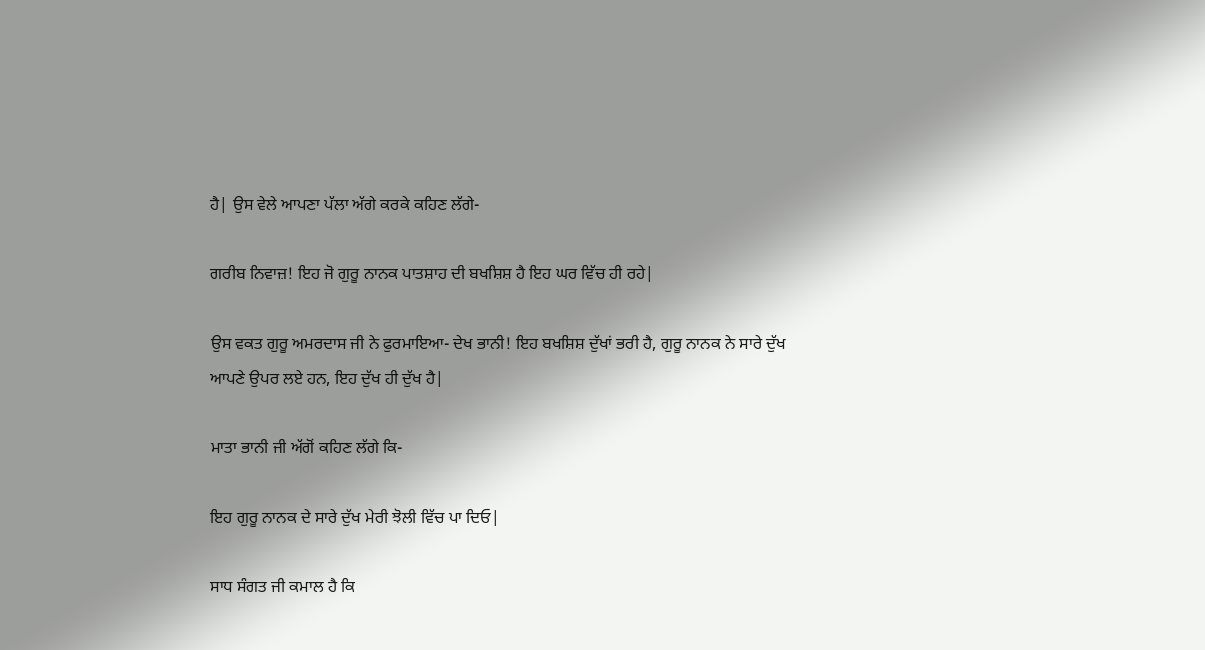ਹੈ| ਉਸ ਵੇਲੇ ਆਪਣਾ ਪੱਲਾ ਅੱਗੇ ਕਰਕੇ ਕਹਿਣ ਲੱਗੇ-

ਗਰੀਬ ਨਿਵਾਜ਼! ਇਹ ਜੋ ਗੁਰੂ ਨਾਨਕ ਪਾਤਸ਼ਾਹ ਦੀ ਬਖਸ਼ਿਸ਼ ਹੈ ਇਹ ਘਰ ਵਿੱਚ ਹੀ ਰਹੇ|

ਉਸ ਵਕਤ ਗੁਰੂ ਅਮਰਦਾਸ ਜੀ ਨੇ ਫੁਰਮਾਇਆ- ਦੇਖ ਭਾਨੀ! ਇਹ ਬਖਸ਼ਿਸ਼ ਦੁੱਖਾਂ ਭਰੀ ਹੈ, ਗੁਰੂ ਨਾਨਕ ਨੇ ਸਾਰੇ ਦੁੱਖ ਆਪਣੇ ਉਪਰ ਲਏ ਹਨ, ਇਹ ਦੁੱਖ ਹੀ ਦੁੱਖ ਹੈ|

ਮਾਤਾ ਭਾਨੀ ਜੀ ਅੱਗੋਂ ਕਹਿਣ ਲੱਗੇ ਕਿ-

ਇਹ ਗੁਰੂ ਨਾਨਕ ਦੇ ਸਾਰੇ ਦੁੱਖ ਮੇਰੀ ਝੋਲੀ ਵਿੱਚ ਪਾ ਦਿਓ|

ਸਾਧ ਸੰਗਤ ਜੀ ਕਮਾਲ ਹੈ ਕਿ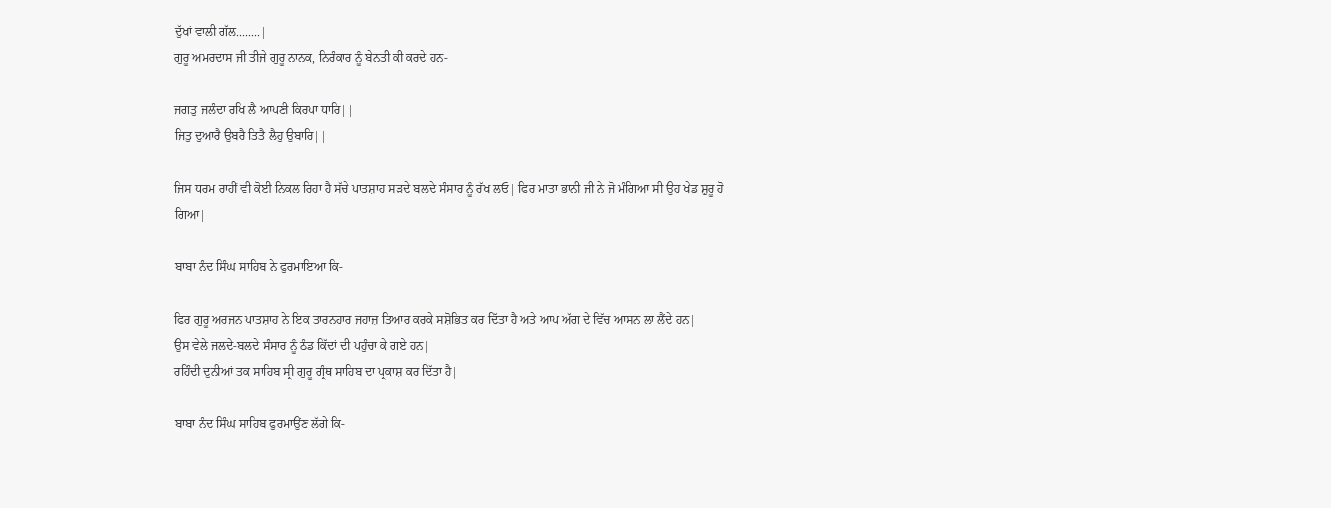ਦੁੱਖਾਂ ਵਾਲੀ ਗੱਲ........|
ਗੁਰੂ ਅਮਰਦਾਸ ਜੀ ਤੀਜੇ ਗੁਰੂ ਨਾਨਕ, ਨਿਰੰਕਾਰ ਨੂੰ ਬੇਨਤੀ ਕੀ ਕਰਦੇ ਹਨ-

ਜਗਤੁ ਜਲੰਦਾ ਰਖਿ ਲੈ ਆਪਣੀ ਕਿਰਪਾ ਧਾਰਿ||
ਜਿਤੁ ਦੁਆਰੈ ਉਬਰੈ ਤਿਤੈ ਲੈਹੁ ਉਬਾਰਿ||

ਜਿਸ ਧਰਮ ਰਾਹੀਂ ਵੀ ਕੋਈ ਨਿਕਲ ਰਿਹਾ ਹੈ ਸੱਚੇ ਪਾਤਸ਼ਾਹ ਸੜਦੇ ਬਲਦੇ ਸੰਸਾਰ ਨੂੰ ਰੱਖ ਲਓ| ਫਿਰ ਮਾਤਾ ਭਾਨੀ ਜੀ ਨੇ ਜੋ ਮੰਗਿਆ ਸੀ ਉਹ ਖੇਡ ਸ਼ੁਰੂ ਹੋ ਗਿਆ|

ਬਾਬਾ ਨੰਦ ਸਿੰਘ ਸਾਹਿਬ ਨੇ ਫੁਰਮਾਇਆ ਕਿ-

ਫਿਰ ਗੁਰੂ ਅਰਜਨ ਪਾਤਸ਼ਾਹ ਨੇ ਇਕ ਤਾਰਨਹਾਰ ਜਹਾਜ਼ ਤਿਆਰ ਕਰਕੇ ਸਸ਼ੋਭਿਤ ਕਰ ਦਿੱਤਾ ਹੈ ਅਤੇ ਆਪ ਅੱਗ ਦੇ ਵਿੱਚ ਆਸਨ ਲਾ ਲੈਂਦੇ ਹਨ|
ਉਸ ਵੇਲੇ ਜਲਦੇ-ਬਲਦੇ ਸੰਸਾਰ ਨੂੰ ਠੰਡ ਕਿੱਦਾਂ ਦੀ ਪਹੁੰਚਾ ਕੇ ਗਏ ਹਨ|
ਰਹਿੰਦੀ ਦੁਨੀਆਂ ਤਕ ਸਾਹਿਬ ਸ੍ਰੀ ਗੁਰੂ ਗ੍ਰੰਥ ਸਾਹਿਬ ਦਾ ਪ੍ਰਕਾਸ਼ ਕਰ ਦਿੱਤਾ ਹੈ|

ਬਾਬਾ ਨੰਦ ਸਿੰਘ ਸਾਹਿਬ ਫੁਰਮਾਉਂਣ ਲੱਗੇ ਕਿ-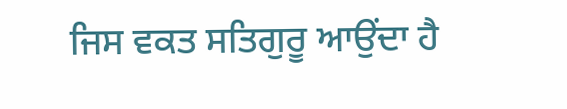ਜਿਸ ਵਕਤ ਸਤਿਗੁਰੂ ਆਉਂਦਾ ਹੈ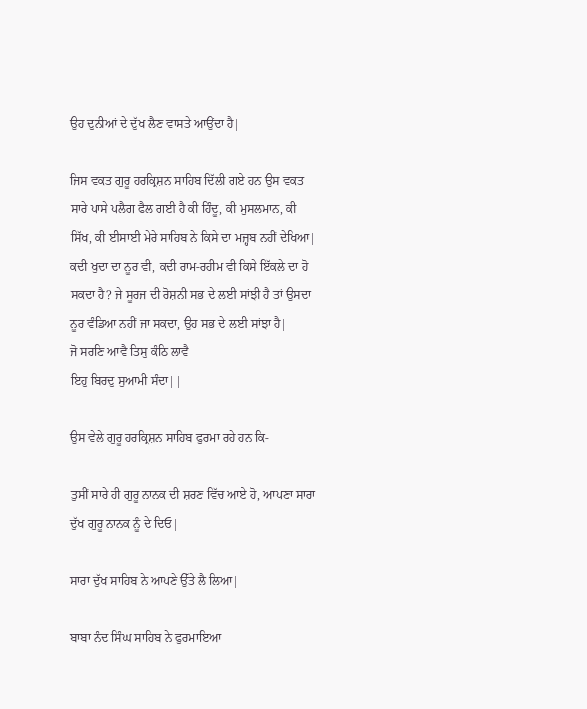ਉਹ ਦੁਨੀਆਂ ਦੇ ਦੁੱਖ ਲੈਣ ਵਾਸਤੇ ਆਉਂਦਾ ਹੈ|

ਜਿਸ ਵਕਤ ਗੁਰੂ ਹਰਕ੍ਰਿਸ਼ਨ ਸਾਹਿਬ ਦਿੱਲੀ ਗਏ ਹਨ ਉਸ ਵਕਤ ਸਾਰੇ ਪਾਸੇ ਪਲੈਗ ਫੈਲ ਗਈ ਹੈ ਕੀ ਹਿੰਦੂ, ਕੀ ਮੁਸਲਮਾਨ, ਕੀ ਸਿੱਖ, ਕੀ ਈਸਾਈ ਮੇਰੇ ਸਾਹਿਬ ਨੇ ਕਿਸੇ ਦਾ ਮਜ਼੍ਹਬ ਨਹੀਂ ਦੇਖਿਆ| ਕਦੀ ਖੁਦਾ ਦਾ ਨੂਰ ਵੀ, ਕਦੀ ਰਾਮ-ਰਹੀਮ ਵੀ ਕਿਸੇ ਇੱਕਲੇ ਦਾ ਹੋ ਸਕਦਾ ਹੈ? ਜੇ ਸੂਰਜ ਦੀ ਰੋਸ਼ਨੀ ਸਭ ਦੇ ਲਈ ਸਾਂਝੀ ਹੈ ਤਾਂ ਉਸਦਾ ਨੂਰ ਵੰਡਿਆ ਨਹੀਂ ਜਾ ਸਕਦਾ, ਉਹ ਸਭ ਦੇ ਲਈ ਸਾਂਝਾ ਹੈ|
ਜੋ ਸਰਣਿ ਆਵੈ ਤਿਸੁ ਕੰਠਿ ਲਾਵੈ
ਇਹੁ ਬਿਰਦੁ ਸੁਆਮੀ ਸੰਦਾ||

ਉਸ ਵੇਲੇ ਗੁਰੂ ਹਰਕ੍ਰਿਸ਼ਨ ਸਾਹਿਬ ਫੁਰਮਾ ਰਹੇ ਹਨ ਕਿ-

ਤੁਸੀਂ ਸਾਰੇ ਹੀ ਗੁਰੂ ਨਾਨਕ ਦੀ ਸ਼ਰਣ ਵਿੱਚ ਆਏ ਹੋ, ਆਪਣਾ ਸਾਰਾ ਦੁੱਖ ਗੁਰੂ ਨਾਨਕ ਨੂੰ ਦੇ ਦਿਓ|

ਸਾਰਾ ਦੁੱਖ ਸਾਹਿਬ ਨੇ ਆਪਣੇ ਉੱਤੇ ਲੈ ਲਿਆ|

ਬਾਬਾ ਨੰਦ ਸਿੰਘ ਸਾਹਿਬ ਨੇ ਫੁਰਮਾਇਆ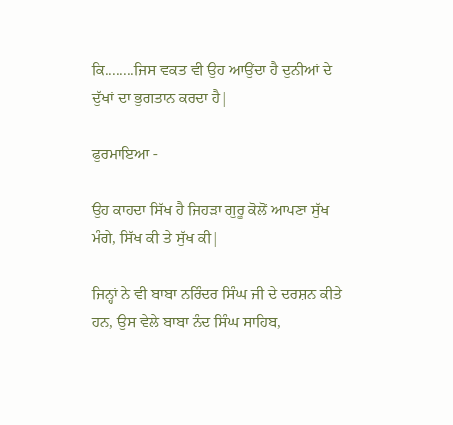ਕਿ........ਜਿਸ ਵਕਤ ਵੀ ਉਹ ਆਉਂਦਾ ਹੈ ਦੁਨੀਆਂ ਦੇ ਦੁੱਖਾਂ ਦਾ ਭੁਗਤਾਨ ਕਰਦਾ ਹੈ|

ਫੁਰਮਾਇਆ -

ਉਹ ਕਾਹਦਾ ਸਿੱਖ ਹੈ ਜਿਹੜਾ ਗੁਰੂ ਕੋਲੋਂ ਆਪਣਾ ਸੁੱਖ ਮੰਗੇ, ਸਿੱਖ ਕੀ ਤੇ ਸੁੱਖ ਕੀ|

ਜਿਨ੍ਹਾਂ ਨੇ ਵੀ ਬਾਬਾ ਨਰਿੰਦਰ ਸਿੰਘ ਜੀ ਦੇ ਦਰਸ਼ਨ ਕੀਤੇ ਹਨ, ਉਸ ਵੇਲੇ ਬਾਬਾ ਨੰਦ ਸਿੰਘ ਸਾਹਿਬ,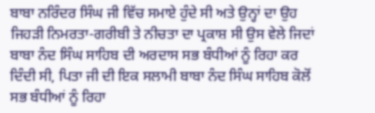ਬਾਬਾ ਨਰਿੰਦਰ ਸਿੰਘ ਜੀ ਵਿੱਚ ਸਮਾਏ ਹੁੰਦੇ ਸੀ ਅਤੇ ਉਨ੍ਹਾਂ ਦਾ ਉਹ ਜਿਹੜੀ ਨਿਮਰਤਾ-ਗਰੀਬੀ ਤੇ ਨੀਚਤਾ ਦਾ ਪ੍ਰਕਾਸ਼ ਸੀ ਉਸ ਵੇਲੇ ਜਿਦਾਂ ਬਾਬਾ ਨੰਦ ਸਿੰਘ ਸਾਹਿਬ ਦੀ ਅਰਦਾਸ ਸਭ ਬੰਧੀਆਂ ਨੂੰ ਰਿਹਾ ਕਰ ਦਿੰਦੀ ਸੀ, ਪਿਤਾ ਜੀ ਦੀ ਇਕ ਸਲਾਮੀ ਬਾਬਾ ਨੰਦ ਸਿੰਘ ਸਾਹਿਬ ਕੋਲੋਂ ਸਭ ਬੰਧੀਆਂ ਨੂੰ ਰਿਹਾ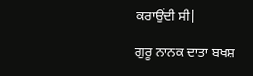ਕਰਾਉਂਦੀ ਸੀ|

ਗੁਰੂ ਨਾਨਕ ਦਾਤਾ ਬਖਸ਼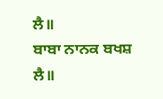ਲੈ॥
ਬਾਬਾ ਨਾਨਕ ਬਖਸ਼ ਲੈ॥